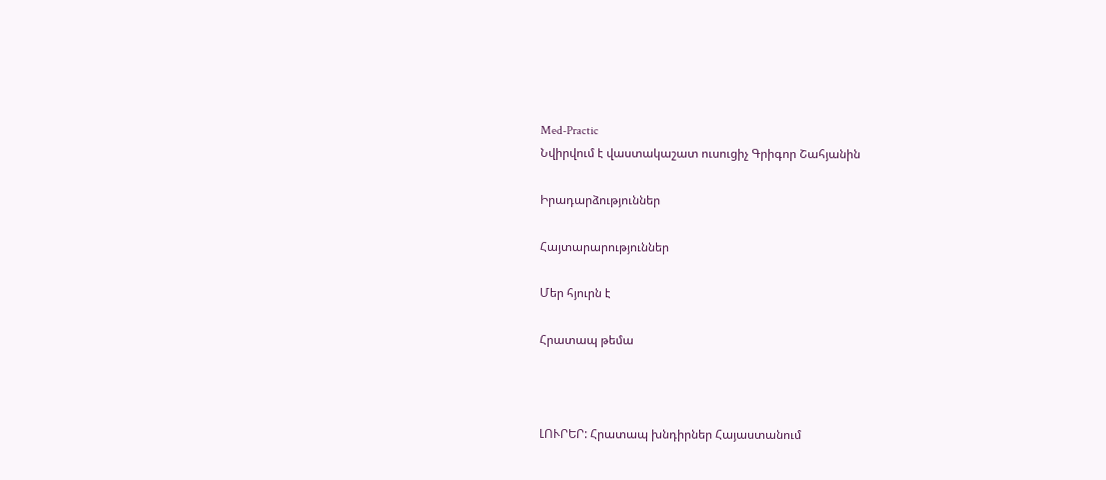Med-Practic
Նվիրվում է վաստակաշատ ուսուցիչ Գրիգոր Շահյանին

Իրադարձություններ

Հայտարարություններ

Մեր հյուրն է

Հրատապ թեմա



ԼՈՒՐԵՐ: Հրատապ խնդիրներ Հայաստանում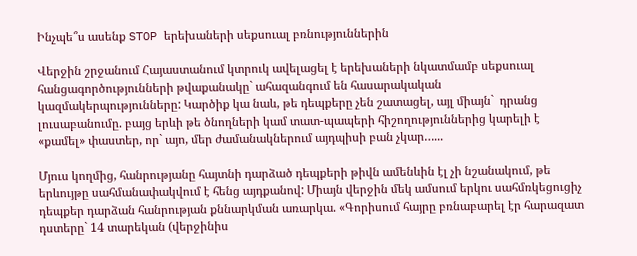Ինչպե՞ս ասենք STOP երեխաների սեքսուալ բռնություններին

Վերջին շրջանում Հայաստանում կտրուկ ավելացել է երեխաների նկատմամբ սեքսուալ հանցագործությունների թվաքանակը` ահազանգում են հասարակական կազմակերպությունները: Կարծիք կա նաև, թե դեպքերը չեն շատացել, այլ միայն`  դրանց լուսաբանումը. բայց երևի թե ծնողների կամ տատ-պապերի հիշողություններից կարելի է «քամել» փաստեր, որ` այո, մեր ժամանակներում այդպիսի բան չկար…...

Մյուս կողմից, հանրությանը հայտնի դարձած դեպքերի թիվն ամենևին էլ չի նշանակում, թե երևույթը սահմանափակվում է հենց այդքանով: Միայն վերջին մեկ ամսում երկու սահմռկեցուցիչ դեպքեր դարձան հանրության քննարկման առարկա. «Գորիսում հայրը բռնաբարել էր հարազատ դստերը` 14 տարեկան (վերջինիս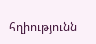հղիությունն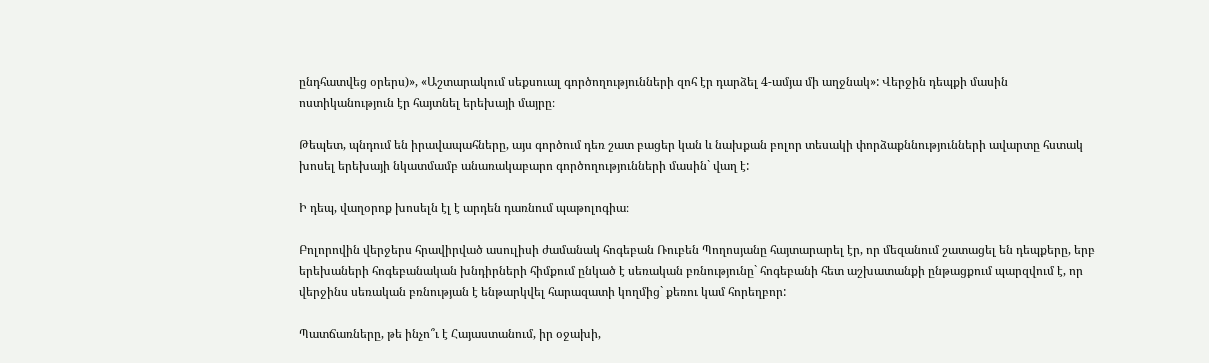ընդհատվեց օրերս)», «Աշտարակում սեքսուալ գործողությունների զոհ էր դարձել 4-ամյա մի աղջնակ»: Վերջին դեպքի մասին ոստիկանություն էր հայտնել երեխայի մայրը։

Թեպետ, պնդում են իրավապահները, այս գործում դեռ շատ բացեր կան և նախքան բոլոր տեսակի փորձաքննությունների ավարտը հստակ խոսել երեխայի նկատմամբ անառակաբարո գործողությունների մասին` վաղ է:

Ի դեպ, վաղօրոք խոսելն էլ է արդեն դառնում պաթոլոգիա։

Բոլորովին վերջերս հրավիրված ասուլիսի ժամանակ հոգեբան Ռուբեն Պողոսյանը հայտարարել էր, որ մեզանում շատացել են դեպքերը, երբ երեխաների հոգեբանական խնդիրների հիմքում ընկած է սեռական բռնությունը` հոգեբանի հետ աշխատանքի ընթացքում պարզվում է, որ վերջինս սեռական բռնության է ենթարկվել հարազատի կողմից` քեռու կամ հորեղբոր:

Պատճառները, թե ինչո՞ւ է Հայաստանում, իր օջախի,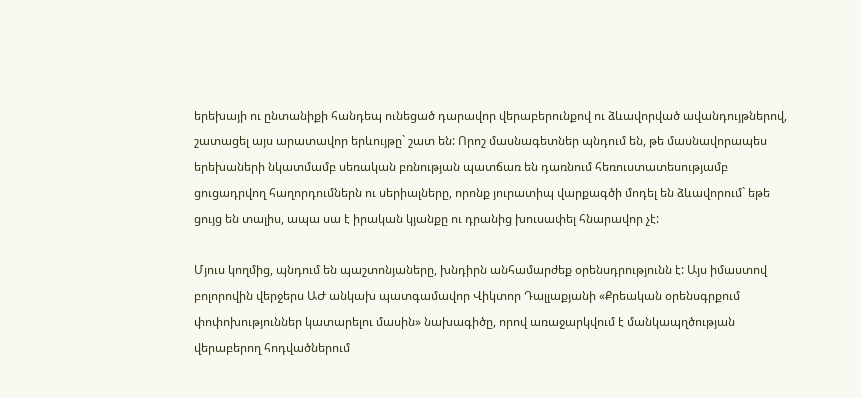երեխայի ու ընտանիքի հանդեպ ունեցած դարավոր վերաբերունքով ու ձևավորված ավանդույթներով, շատացել այս արատավոր երևույթը` շատ են: Որոշ մասնագետներ պնդում են, թե մասնավորապես երեխաների նկատմամբ սեռական բռնության պատճառ են դառնում հեռուստատեսությամբ ցուցադրվող հաղորդումներն ու սերիալները, որոնք յուրատիպ վարքագծի մոդել են ձևավորում` եթե ցույց են տալիս, ապա սա է իրական կյանքը ու դրանից խուսափել հնարավոր չէ:

Մյուս կողմից, պնդում են պաշտոնյաները, խնդիրն անհամարժեք օրենսդրությունն է: Այս իմաստով բոլորովին վերջերս ԱԺ անկախ պատգամավոր Վիկտոր Դալլաքյանի «Քրեական օրենսգրքում փոփոխություններ կատարելու մասին» նախագիծը, որով առաջարկվում է մանկապղծության վերաբերող հոդվածներում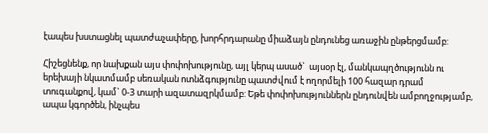էապես խստացնել պատժաչափերը, խորհրդարանը միաձայն ընդունեց առաջին ընթերցմամբ:

Հիշեցնենք, որ նախքան այս փոփոխությունը, այլ կերպ ասած`  այսօր էլ, մանկապղծությունն ու երեխայի նկատմամբ սեռական ոտնձգությունը պատժվում է ողորմելի 100 հազար դրամ տուգանքով, կամ` 0-3 տարի ազատազրկմամբ: Եթե փոփոխություններն ընդունվեն ամբողջությամբ, ապա կգործեն, ինչպես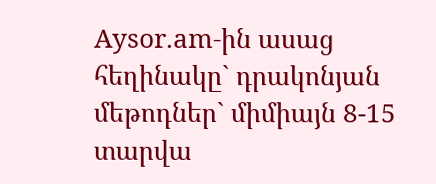Aysor.am-ին ասաց հեղինակը` դրակոնյան մեթոդներ` միմիայն 8-15 տարվա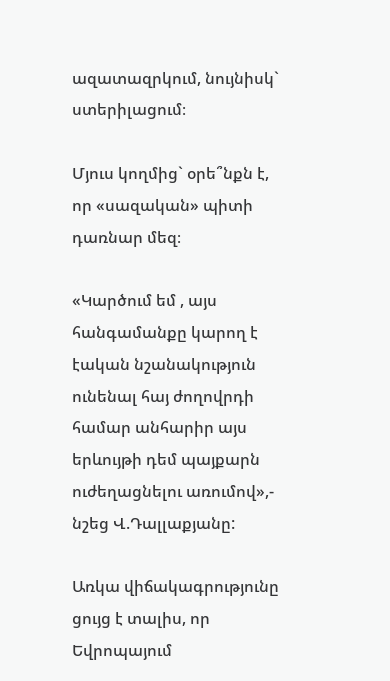ազատազրկում, նույնիսկ` ստերիլացում։

Մյուս կողմից` օրե՞նքն է, որ «սազական» պիտի դառնար մեզ։

«Կարծում եմ , այս հանգամանքը կարող է էական նշանակություն ունենալ հայ ժողովրդի համար անհարիր այս երևույթի դեմ պայքարն ուժեղացնելու առումով»,- նշեց Վ.Դալլաքյանը:

Առկա վիճակագրությունը ցույց է տալիս, որ Եվրոպայում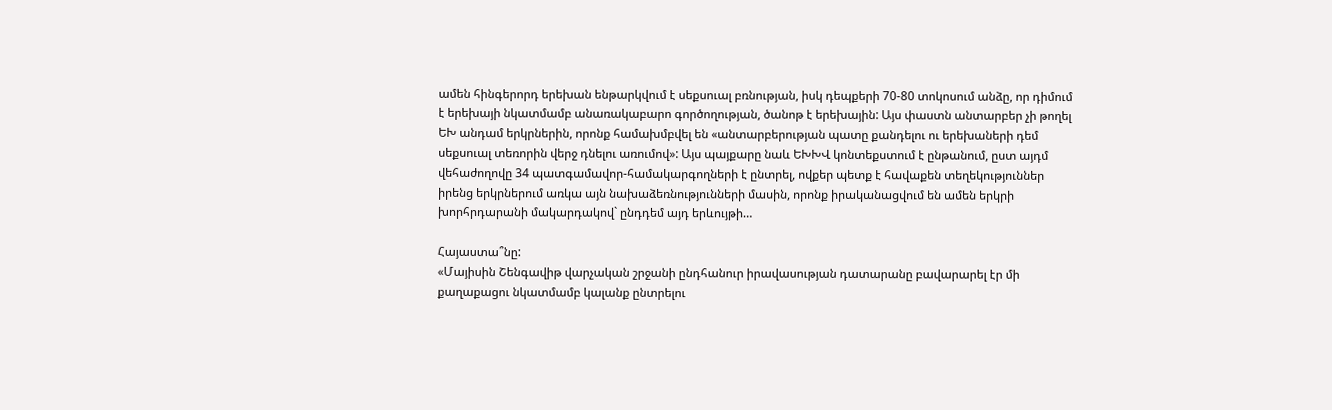ամեն հինգերորդ երեխան ենթարկվում է սեքսուալ բռնության, իսկ դեպքերի 70-80 տոկոսում անձը, որ դիմում է երեխայի նկատմամբ անառակաբարո գործողության, ծանոթ է երեխային: Այս փաստն անտարբեր չի թողել ԵԽ անդամ երկրներին, որոնք համախմբվել են «անտարբերության պատը քանդելու ու երեխաների դեմ սեքսուալ տեռորին վերջ դնելու առումով»: Այս պայքարը նաև ԵԽԽՎ կոնտեքստում է ընթանում, ըստ այդմ վեհաժողովը 34 պատգամավոր-համակարգողների է ընտրել, ովքեր պետք է հավաքեն տեղեկություններ իրենց երկրներում առկա այն նախաձեռնությունների մասին, որոնք իրականացվում են ամեն երկրի խորհրդարանի մակարդակով` ընդդեմ այդ երևույթի…

Հայաստա՞նը:
«Մայիսին Շենգավիթ վարչական շրջանի ընդհանուր իրավասության դատարանը բավարարել էր մի քաղաքացու նկատմամբ կալանք ընտրելու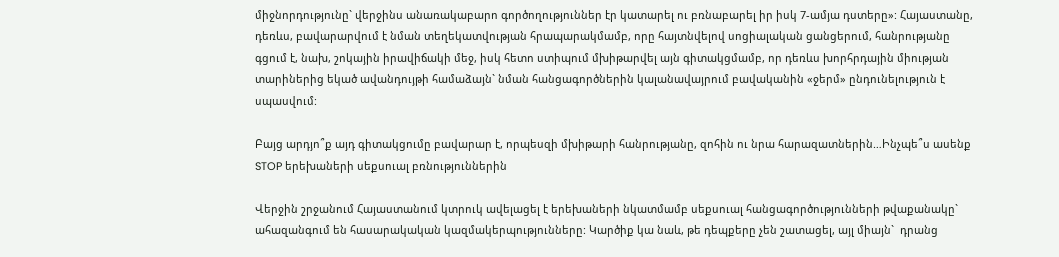միջնորդությունը` վերջինս անառակաբարո գործողություններ էր կատարել ու բռնաբարել իր իսկ 7-ամյա դստերը»: Հայաստանը, դեռևս, բավարարվում է նման տեղեկատվության հրապարակմամբ, որը հայտնվելով սոցիալական ցանցերում, հանրությանը գցում է, նախ, շոկային իրավիճակի մեջ, իսկ հետո ստիպում մխիթարվել այն գիտակցմամբ, որ դեռևս խորհրդային միության տարիներից եկած ավանդույթի համաձայն` նման հանցագործներին կալանավայրում բավականին «ջերմ» ընդունելություն է սպասվում:

Բայց արդյո՞ք այդ գիտակցումը բավարար է, որպեսզի մխիթարի հանրությանը, զոհին ու նրա հարազատներին…Ինչպե՞ս ասենք STOP երեխաների սեքսուալ բռնություններին

Վերջին շրջանում Հայաստանում կտրուկ ավելացել է երեխաների նկատմամբ սեքսուալ հանցագործությունների թվաքանակը` ահազանգում են հասարակական կազմակերպությունները: Կարծիք կա նաև, թե դեպքերը չեն շատացել, այլ միայն`  դրանց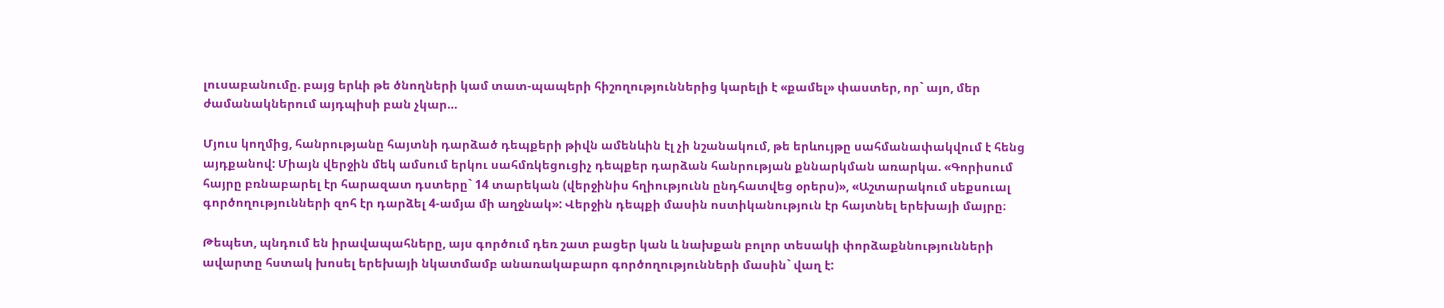լուսաբանումը. բայց երևի թե ծնողների կամ տատ-պապերի հիշողություններից կարելի է «քամել» փաստեր, որ` այո, մեր ժամանակներում այդպիսի բան չկար…

Մյուս կողմից, հանրությանը հայտնի դարձած դեպքերի թիվն ամենևին էլ չի նշանակում, թե երևույթը սահմանափակվում է հենց այդքանով: Միայն վերջին մեկ ամսում երկու սահմռկեցուցիչ դեպքեր դարձան հանրության քննարկման առարկա. «Գորիսում հայրը բռնաբարել էր հարազատ դստերը` 14 տարեկան (վերջինիս հղիությունն ընդհատվեց օրերս)», «Աշտարակում սեքսուալ գործողությունների զոհ էր դարձել 4-ամյա մի աղջնակ»: Վերջին դեպքի մասին ոստիկանություն էր հայտնել երեխայի մայրը։

Թեպետ, պնդում են իրավապահները, այս գործում դեռ շատ բացեր կան և նախքան բոլոր տեսակի փորձաքննությունների ավարտը հստակ խոսել երեխայի նկատմամբ անառակաբարո գործողությունների մասին` վաղ է: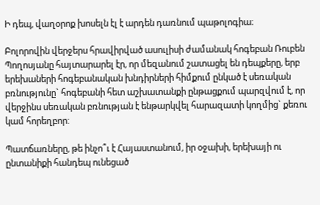Ի դեպ, վաղօրոք խոսելն էլ է արդեն դառնում պաթոլոգիա։

Բոլորովին վերջերս հրավիրված ասուլիսի ժամանակ հոգեբան Ռուբեն Պողոսյանը հայտարարել էր, որ մեզանում շատացել են դեպքերը, երբ երեխաների հոգեբանական խնդիրների հիմքում ընկած է սեռական բռնությունը` հոգեբանի հետ աշխատանքի ընթացքում պարզվում է, որ վերջինս սեռական բռնության է ենթարկվել հարազատի կողմից` քեռու կամ հորեղբոր:

Պատճառները, թե ինչո՞ւ է Հայաստանում, իր օջախի, երեխայի ու ընտանիքի հանդեպ ունեցած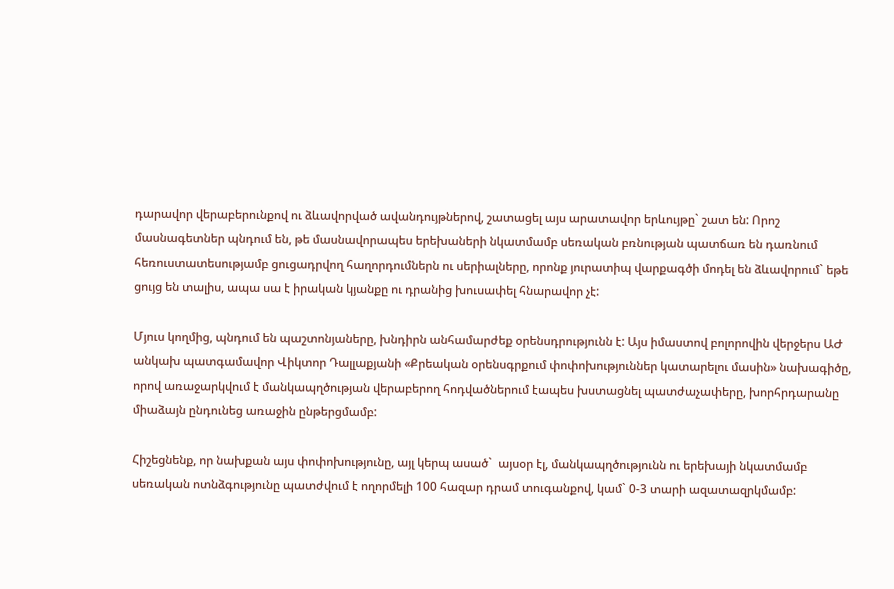դարավոր վերաբերունքով ու ձևավորված ավանդույթներով, շատացել այս արատավոր երևույթը` շատ են: Որոշ մասնագետներ պնդում են, թե մասնավորապես երեխաների նկատմամբ սեռական բռնության պատճառ են դառնում հեռուստատեսությամբ ցուցադրվող հաղորդումներն ու սերիալները, որոնք յուրատիպ վարքագծի մոդել են ձևավորում` եթե ցույց են տալիս, ապա սա է իրական կյանքը ու դրանից խուսափել հնարավոր չէ:

Մյուս կողմից, պնդում են պաշտոնյաները, խնդիրն անհամարժեք օրենսդրությունն է: Այս իմաստով բոլորովին վերջերս ԱԺ անկախ պատգամավոր Վիկտոր Դալլաքյանի «Քրեական օրենսգրքում փոփոխություններ կատարելու մասին» նախագիծը, որով առաջարկվում է մանկապղծության վերաբերող հոդվածներում էապես խստացնել պատժաչափերը, խորհրդարանը միաձայն ընդունեց առաջին ընթերցմամբ:

Հիշեցնենք, որ նախքան այս փոփոխությունը, այլ կերպ ասած`  այսօր էլ, մանկապղծությունն ու երեխայի նկատմամբ սեռական ոտնձգությունը պատժվում է ողորմելի 100 հազար դրամ տուգանքով, կամ` 0-3 տարի ազատազրկմամբ: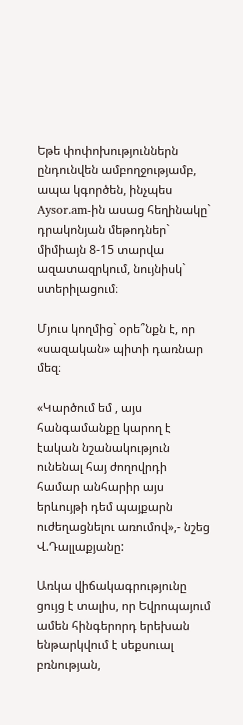Եթե փոփոխություններն ընդունվեն ամբողջությամբ, ապա կգործեն, ինչպես Aysor.am-ին ասաց հեղինակը` դրակոնյան մեթոդներ` միմիայն 8-15 տարվա ազատազրկում, նույնիսկ` ստերիլացում։

Մյուս կողմից` օրե՞նքն է, որ «սազական» պիտի դառնար մեզ։

«Կարծում եմ , այս հանգամանքը կարող է էական նշանակություն ունենալ հայ ժողովրդի համար անհարիր այս երևույթի դեմ պայքարն ուժեղացնելու առումով»,- նշեց Վ.Դալլաքյանը:

Առկա վիճակագրությունը ցույց է տալիս, որ Եվրոպայում ամեն հինգերորդ երեխան ենթարկվում է սեքսուալ բռնության,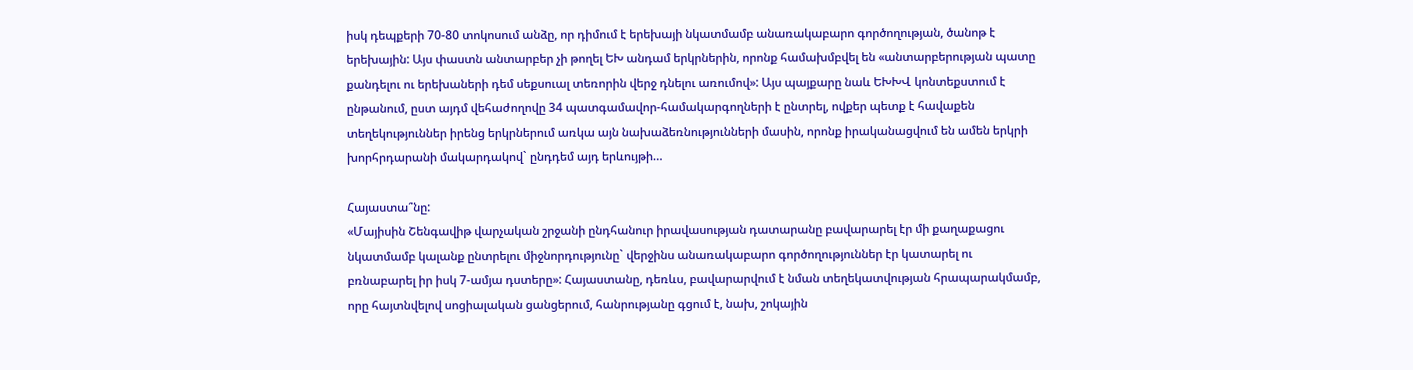իսկ դեպքերի 70-80 տոկոսում անձը, որ դիմում է երեխայի նկատմամբ անառակաբարո գործողության, ծանոթ է երեխային: Այս փաստն անտարբեր չի թողել ԵԽ անդամ երկրներին, որոնք համախմբվել են «անտարբերության պատը քանդելու ու երեխաների դեմ սեքսուալ տեռորին վերջ դնելու առումով»: Այս պայքարը նաև ԵԽԽՎ կոնտեքստում է ընթանում, ըստ այդմ վեհաժողովը 34 պատգամավոր-համակարգողների է ընտրել, ովքեր պետք է հավաքեն տեղեկություններ իրենց երկրներում առկա այն նախաձեռնությունների մասին, որոնք իրականացվում են ամեն երկրի խորհրդարանի մակարդակով` ընդդեմ այդ երևույթի…

Հայաստա՞նը:
«Մայիսին Շենգավիթ վարչական շրջանի ընդհանուր իրավասության դատարանը բավարարել էր մի քաղաքացու նկատմամբ կալանք ընտրելու միջնորդությունը` վերջինս անառակաբարո գործողություններ էր կատարել ու բռնաբարել իր իսկ 7-ամյա դստերը»: Հայաստանը, դեռևս, բավարարվում է նման տեղեկատվության հրապարակմամբ, որը հայտնվելով սոցիալական ցանցերում, հանրությանը գցում է, նախ, շոկային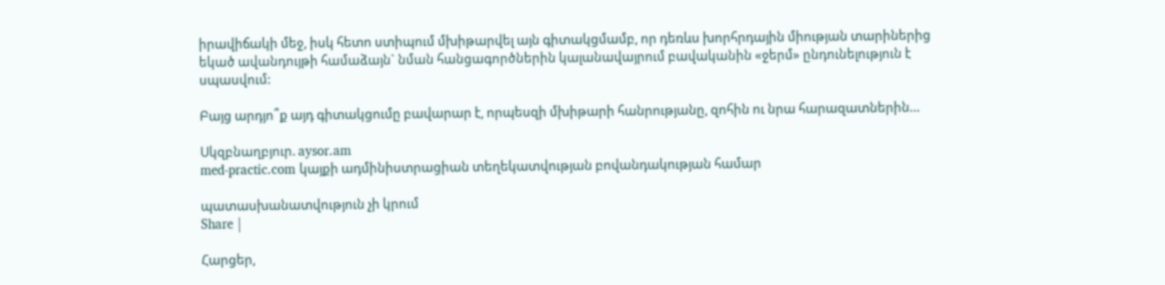իրավիճակի մեջ, իսկ հետո ստիպում մխիթարվել այն գիտակցմամբ, որ դեռևս խորհրդային միության տարիներից եկած ավանդույթի համաձայն` նման հանցագործներին կալանավայրում բավականին «ջերմ» ընդունելություն է սպասվում:

Բայց արդյո՞ք այդ գիտակցումը բավարար է, որպեսզի մխիթարի հանրությանը, զոհին ու նրա հարազատներին…

Սկզբնաղբյուր. aysor.am
med-practic.com կայքի ադմինիստրացիան տեղեկատվության բովանդակության համար

պատասխանատվություն չի կրում
Share |

Հարցեր,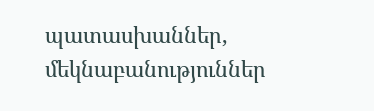պատասխաններ, մեկնաբանություններ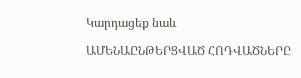Կարդացեք նաև

ԱՄԵՆԱԸՆԹԵՐՑՎԱԾ ՀՈԴՎԱԾՆԵՐԸ